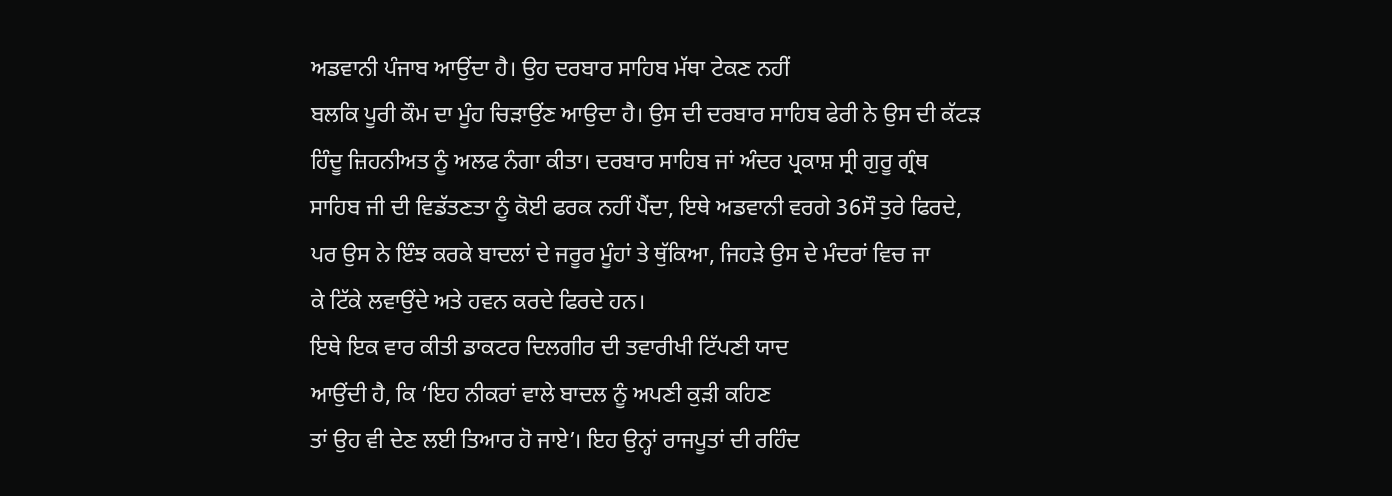ਅਡਵਾਨੀ ਪੰਜਾਬ ਆਉਂਦਾ ਹੈ। ਉਹ ਦਰਬਾਰ ਸਾਹਿਬ ਮੱਥਾ ਟੇਕਣ ਨਹੀਂ
ਬਲਕਿ ਪੂਰੀ ਕੌਮ ਦਾ ਮੂੰਹ ਚਿੜਾਉਂਣ ਆਉਦਾ ਹੈ। ਉਸ ਦੀ ਦਰਬਾਰ ਸਾਹਿਬ ਫੇਰੀ ਨੇ ਉਸ ਦੀ ਕੱਟੜ
ਹਿੰਦੂ ਜ਼ਿਹਨੀਅਤ ਨੂੰ ਅਲਫ ਨੰਗਾ ਕੀਤਾ। ਦਰਬਾਰ ਸਾਹਿਬ ਜਾਂ ਅੰਦਰ ਪ੍ਰਕਾਸ਼ ਸ੍ਰੀ ਗੁਰੂ ਗ੍ਰੰਥ
ਸਾਹਿਬ ਜੀ ਦੀ ਵਿਡੱਤਣਤਾ ਨੂੰ ਕੋਈ ਫਰਕ ਨਹੀਂ ਪੈਂਦਾ, ਇਥੇ ਅਡਵਾਨੀ ਵਰਗੇ 36ਸੌ ਤੁਰੇ ਫਿਰਦੇ,
ਪਰ ਉਸ ਨੇ ਇੰਝ ਕਰਕੇ ਬਾਦਲਾਂ ਦੇ ਜਰੂਰ ਮੂੰਹਾਂ ਤੇ ਥੁੱਕਿਆ, ਜਿਹੜੇ ਉਸ ਦੇ ਮੰਦਰਾਂ ਵਿਚ ਜਾ
ਕੇ ਟਿੱਕੇ ਲਵਾਉਂਦੇ ਅਤੇ ਹਵਨ ਕਰਦੇ ਫਿਰਦੇ ਹਨ।
ਇਥੇ ਇਕ ਵਾਰ ਕੀਤੀ ਡਾਕਟਰ ਦਿਲਗੀਰ ਦੀ ਤਵਾਰੀਖੀ ਟਿੱਪਣੀ ਯਾਦ
ਆਉਂਦੀ ਹੈ, ਕਿ ‘ਇਹ ਨੀਕਰਾਂ ਵਾਲੇ ਬਾਦਲ ਨੂੰ ਅਪਣੀ ਕੁੜੀ ਕਹਿਣ
ਤਾਂ ਉਹ ਵੀ ਦੇਣ ਲਈ ਤਿਆਰ ਹੋ ਜਾਏ’। ਇਹ ਉਨ੍ਹਾਂ ਰਾਜਪੂਤਾਂ ਦੀ ਰਹਿੰਦ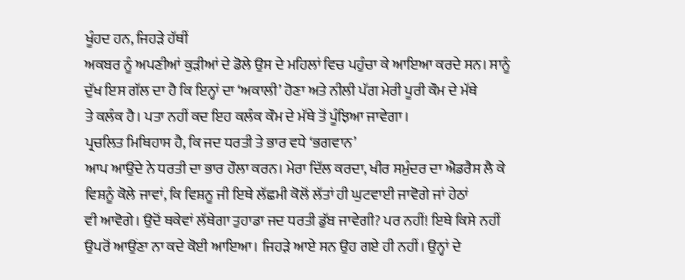ਖੂੰਹਦ ਹਨ, ਜਿਹੜੇ ਹੱਥੀਂ
ਅਕਬਰ ਨੂੰ ਅਪਣੀਆਂ ਕੁੜੀਆਂ ਦੇ ਡੋਲੇ ਉਸ ਦੇ ਮਹਿਲਾਂ ਵਿਚ ਪਹੁੰਚਾ ਕੇ ਆਇਆ ਕਰਦੇ ਸਨ। ਸਾਨੂੰ
ਦੁੱਖ ਇਸ ਗੱਲ ਦਾ ਹੈ ਕਿ ਇਨ੍ਹਾਂ ਦਾ ‘ਅਕਾਲੀ’ ਹੋਣਾ ਅਤੇ ਨੀਲੀ ਪੱਗ ਮੇਰੀ ਪੂਰੀ ਕੌਮ ਦੇ ਮੱਥੇ
ਤੇ ਕਲੰਕ ਹੈ। ਪਤਾ ਨਹੀਂ ਕਦ ਇਹ ਕਲੰਕ ਕੌਮ ਦੇ ਮੱਥੇ ਤੋਂ ਪੂੰਝਿਆ ਜਾਵੇਗਾ।
ਪ੍ਰਚਲਿਤ ਮਿਥਿਹਾਸ ਹੈ, ਕਿ ਜਦ ਧਰਤੀ ਤੇ ਭਾਰ ਵਧੇ ‘ਭਗਵਾਨ’
ਆਪ ਆਉਂਦੇ ਨੇ ਧਰਤੀ ਦਾ ਭਾਰ ਹੌਲਾ ਕਰਨ। ਮੇਰਾ ਦਿੱਲ ਕਰਦਾ, ਖੀਰ ਸਮੁੰਦਰ ਦਾ ਐਡਰੈਸ ਲੈ ਕੇ
ਵਿਸ਼ਨੂੰ ਕੋਲੇ ਜਾਵਾਂ, ਕਿ ਵਿਸ਼ਨੂ ਜੀ ਇਥੇ ਲੱਛਮੀ ਕੋਲੋਂ ਲੱਤਾਂ ਹੀ ਘੁਟਵਾਈ ਜਾਵੋਗੇ ਜਾਂ ਹੇਠਾਂ
ਵੀ ਆਵੋਗੇ। ਉਦੋਂ ਥਕੇਵਾਂ ਲੱਥੇਗਾ ਤੁਹਾਡਾ ਜਦ ਧਰਤੀ ਡੁੱਬ ਜਾਵੇਗੀ? ਪਰ ਨਹੀਂ! ਇਥੇ ਕਿਸੇ ਨਹੀਂ
ਉਪਰੋਂ ਆਉਂਣਾ ਨਾ ਕਦੇ ਕੋਈ ਆਇਆ। ਜਿਹੜੇ ਆਏ ਸਨ ਉਹ ਗਏ ਹੀ ਨਹੀਂ। ਉਨ੍ਹਾਂ ਦੇ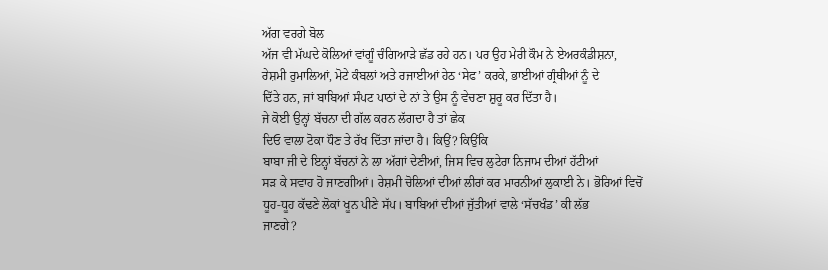ਅੱਗ ਵਰਗੇ ਬੋਲ
ਅੱਜ ਵੀ ਮੱਘਦੇ ਕੋਲਿਆਂ ਵਾਂਗੂੰ ਚੰਗਿਆੜੇ ਛੱਡ ਰਹੇ ਹਨ। ਪਰ ਉਹ ਮੇਰੀ ਕੌਮ ਨੇ ਏਅਰਕੰਡੀਸ਼ਨਾ,
ਰੇਸ਼ਮੀ ਰੁਮਾਲਿਆਂ, ਮੋਟੇ ਕੰਬਲਾਂ ਅਤੇ ਰਜਾਈਆਂ ਹੇਠ ‘ਸੇਫ’ ਕਰਕੇ, ਭਾਈਆਂ ਗ੍ਰੰਥੀਆਂ ਨੂੰ ਦੇ
ਦਿੱਤੇ ਹਨ, ਜਾਂ ਬਾਬਿਆਂ ਸੰਪਟ ਪਾਠਾਂ ਦੇ ਨਾਂ ਤੇ ਉਸ ਨੂੰ ਵੇਚਣਾ ਸ਼ੁਰੂ ਕਰ ਦਿੱਤਾ ਹੈ।
ਜੇ ਕੋਈ ਉਨ੍ਹਾਂ ਬੱਚਨਾ ਦੀ ਗੱਲ ਕਰਨ ਲੱਗਦਾ ਹੈ ਤਾਂ ਛੇਕ
ਦਿਓ ਵਾਲਾ ਟੋਕਾ ਧੌਣ ਤੇ ਰੱਖ ਦਿੱਤਾ ਜਾਂਦਾ ਹੈ। ਕਿਉਂ? ਕਿਉਂਕਿ
ਬਾਬਾ ਜੀ ਦੇ ਇਨ੍ਹਾਂ ਬੱਚਨਾਂ ਨੇ ਲਾ ਅੱਗਾਂ ਦੇਣੀਆਂ, ਜਿਸ ਵਿਚ ਲੁਟੇਰਾ ਨਿਜਾਮ ਦੀਆਂ ਹੱਟੀਆਂ
ਸੜ ਕੇ ਸਵਾਹ ਹੋ ਜਾਣਗੀਆਂ। ਰੇਸ਼ਮੀ ਚੋਲਿਆਂ ਦੀਆਂ ਲੀਰਾਂ ਕਰ ਮਾਰਨੀਆਂ ਲੁਕਾਈ ਨੇ। ਭੋਰਿਆਂ ਵਿਚੋਂ
ਧੂਹ-ਧੂਹ ਕੱਢਣੇ ਲੋਕਾਂ ਖੂਨ ਪੀਣੇ ਸੱਪ। ਬਾਬਿਆਂ ਦੀਆਂ ਜੁੱਤੀਆਂ ਵਾਲੇ ‘ਸੱਚਖੰਡ’ ਕੀ ਲੱਭ
ਜਾਣਗੇ?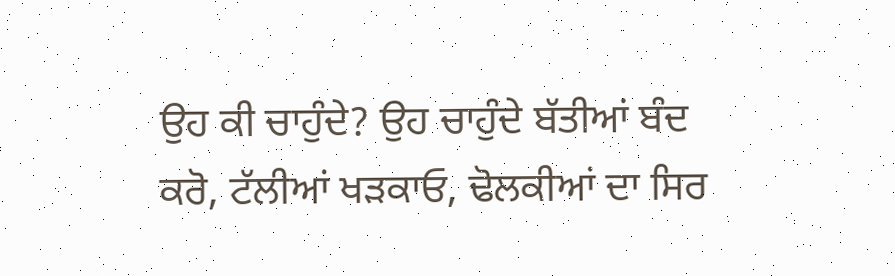ਉਹ ਕੀ ਚਾਹੁੰਦੇ? ਉਹ ਚਾਹੁੰਦੇ ਬੱਤੀਆਂ ਬੰਦ ਕਰੋ, ਟੱਲੀਆਂ ਖੜਕਾਓ, ਢੋਲਕੀਆਂ ਦਾ ਸਿਰ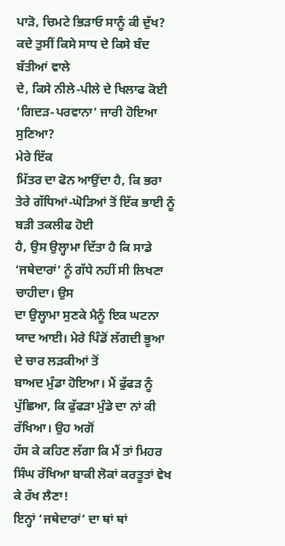ਪਾੜੋ, ਚਿਮਟੇ ਭਿੜਾਓ ਸਾਨੂੰ ਕੀ ਦੁੱਖ? ਕਦੇ ਤੁਸੀਂ ਕਿਸੇ ਸਾਧ ਦੇ ਕਿਸੇ ਬੰਦ ਬੱਤੀਆਂ ਵਾਲੇ
ਦੇ, ਕਿਸੇ ਨੀਲੇ-ਪੀਲੇ ਦੇ ਖਿਲਾਫ ਕੋਈ ‘ਗਿਦੜ-ਪਰਵਾਨਾ’ ਜਾਰੀ ਹੋਇਆ ਸੁਣਿਆ?
ਮੇਰੇ ਇੱਕ
ਮਿੱਤਰ ਦਾ ਫੋਨ ਆਉਂਦਾ ਹੈ, ਕਿ ਭਰਾ ਤੇਰੇ ਗੱਧਿਆਂ-ਘੋੜਿਆਂ ਤੋਂ ਇੱਕ ਭਾਈ ਨੂੰ ਬੜੀ ਤਕਲੀਫ ਹੋਈ
ਹੈ, ਉਸ ਉਲ੍ਹਾਮਾ ਦਿੱਤਾ ਹੈ ਕਿ ਸਾਡੇ ‘ਜਥੇਦਾਰਾਂ’ ਨੂੰ ਗੱਧੇ ਨਹੀਂ ਸੀ ਲਿਖਣਾ ਚਾਹੀਦਾ। ਉਸ
ਦਾ ਉਲ੍ਹਾਮਾ ਸੁਣਕੇ ਮੈਨੂੰ ਇਕ ਘਟਨਾ ਯਾਦ ਆਈ। ਮੇਰੇ ਪਿੰਡੋਂ ਲੱਗਦੀ ਭੂਆ ਦੇ ਚਾਰ ਲੜਕੀਆਂ ਤੋਂ
ਬਾਅਦ ਮੁੰਡਾ ਹੋਇਆ। ਮੈਂ ਫੁੱਫੜ ਨੂੰ ਪੁੱਛਿਆ, ਕਿ ਫੁੱਫੜਾ ਮੁੰਡੇ ਦਾ ਨਾਂ ਕੀ ਰੱਖਿਆ। ਉਹ ਅਗੋਂ
ਹੱਸ ਕੇ ਕਹਿਣ ਲੱਗਾ ਕਿ ਮੈਂ ਤਾਂ ਮਿਹਰ ਸਿੰਘ ਰੱਖਿਆ ਬਾਕੀ ਲੋਕਾਂ ਕਰਤੂਤਾਂ ਵੇਖ ਕੇ ਰੱਖ ਲੈਣਾ!
ਇਨ੍ਹਾਂ ‘ਜਥੇਦਾਰਾਂ’ ਦਾ ਥਾਂ ਥਾਂ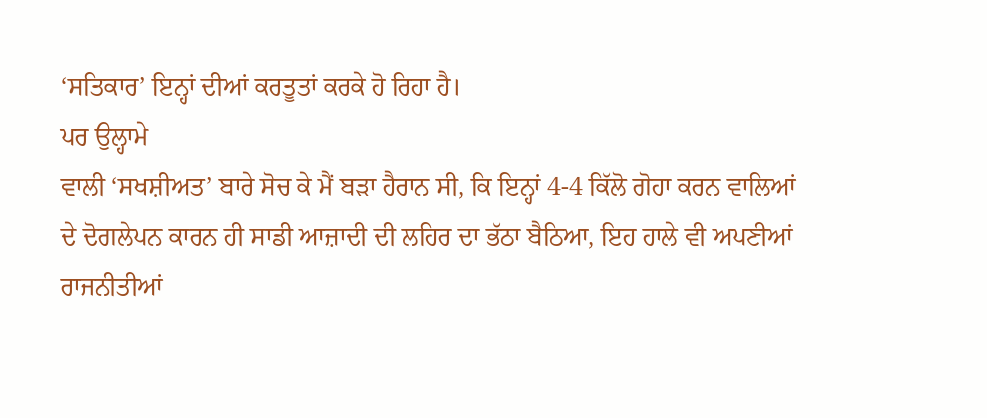‘ਸਤਿਕਾਰ’ ਇਨ੍ਹਾਂ ਦੀਆਂ ਕਰਤੂਤਾਂ ਕਰਕੇ ਹੋ ਰਿਹਾ ਹੈ।
ਪਰ ਉਲ੍ਹਾਮੇ
ਵਾਲੀ ‘ਸਖਸ਼ੀਅਤ’ ਬਾਰੇ ਸੋਚ ਕੇ ਮੈਂ ਬੜਾ ਹੈਰਾਨ ਸੀ, ਕਿ ਇਨ੍ਹਾਂ 4-4 ਕਿੱਲੋ ਗੋਹਾ ਕਰਨ ਵਾਲਿਆਂ
ਦੇ ਦੋਗਲੇਪਨ ਕਾਰਨ ਹੀ ਸਾਡੀ ਆਜ਼ਾਦੀ ਦੀ ਲਹਿਰ ਦਾ ਭੱਠਾ ਬੈਠਿਆ, ਇਹ ਹਾਲੇ ਵੀ ਅਪਣੀਆਂ
ਰਾਜਨੀਤੀਆਂ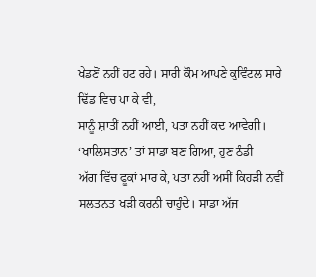ਖੇਡਣੋਂ ਨਹੀਂ ਹਟ ਰਹੇ। ਸਾਰੀ ਕੌਮ ਆਪਣੇ ਕੁਵਿੰਟਲ ਸਾਰੇ ਢਿੱਡ ਵਿਚ ਪਾ ਕੇ ਵੀ,
ਸਾਨੂੰ ਸ਼ਾਤੀਂ ਨਹੀਂ ਆਈ, ਪਤਾ ਨਹੀਂ ਕਦ ਆਵੇਗੀ। ‘ਖਾਲਿਸਤਾਨ’ ਤਾਂ ਸਾਡਾ ਬਣ ਗਿਆ, ਹੁਣ ਠੰਡੀ
ਅੱਗ ਵਿੱਚ ਫੂਕਾਂ ਮਾਰ ਕੇ, ਪਤਾ ਨਹੀਂ ਅਸੀਂ ਕਿਹੜੀ ਨਵੀਂ
ਸਲਤਨਤ ਖੜੀ ਕਰਨੀ ਚਾਹੁੰਦੇ। ਸਾਡਾ ਅੱਜ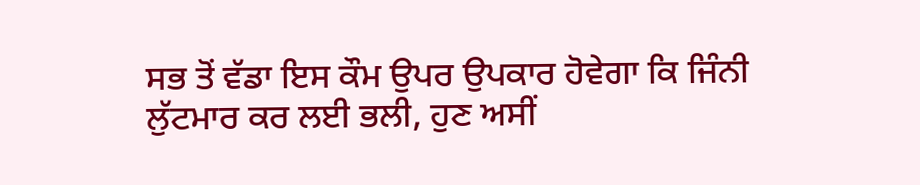ਸਭ ਤੋਂ ਵੱਡਾ ਇਸ ਕੌਮ ਉਪਰ ਉਪਕਾਰ ਹੋਵੇਗਾ ਕਿ ਜਿੰਨੀ
ਲੁੱਟਮਾਰ ਕਰ ਲਈ ਭਲੀ, ਹੁਣ ਅਸੀਂ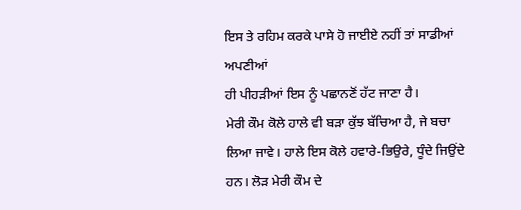ਇਸ ਤੇ ਰਹਿਮ ਕਰਕੇ ਪਾਸੇ ਹੋ ਜਾਈਏ ਨਹੀਂ ਤਾਂ ਸਾਡੀਆਂ ਅਪਣੀਆਂ
ਹੀ ਪੀਹੜੀਆਂ ਇਸ ਨੂੰ ਪਛਾਨਣੋਂ ਹੱਟ ਜਾਣਾ ਹੈ।
ਮੇਰੀ ਕੌਮ ਕੋਲੇ ਹਾਲੇ ਵੀ ਬੜਾ ਕੁੱਝ ਬੱਚਿਆ ਹੈ, ਜੇ ਬਚਾ
ਲਿਆ ਜਾਵੇ। ਹਾਲੇ ਇਸ ਕੋਲੇ ਹਵਾਰੇ-ਭਿਉਰੇ, ਧੂੰਦੇ ਜਿਉਂਦੇ ਹਨ। ਲੋੜ ਮੇਰੀ ਕੌਮ ਦੇ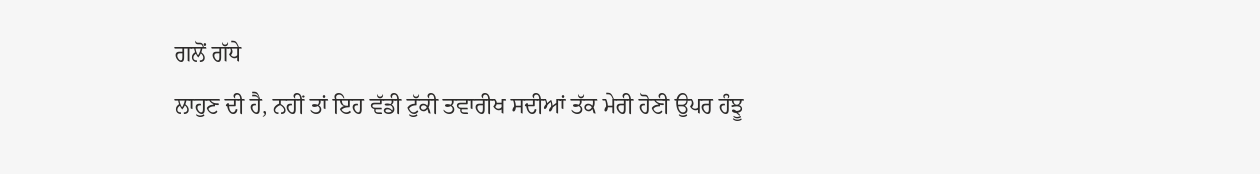ਗਲੋਂ ਗੱਧੇ
ਲਾਹੁਣ ਦੀ ਹੈ, ਨਹੀਂ ਤਾਂ ਇਹ ਵੱਡੀ ਟੁੱਕੀ ਤਵਾਰੀਖ ਸਦੀਆਂ ਤੱਕ ਮੇਰੀ ਹੋਣੀ ਉਪਰ ਹੰਝੂ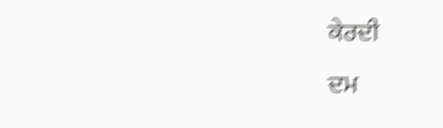ਕੇਰਦੀ
ਦਮ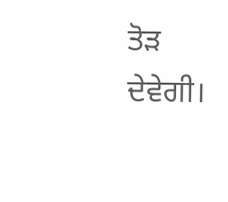ਤੋੜ ਦੇਵੇਗੀ।